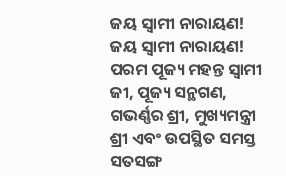ଜୟ ସ୍ୱାମୀ ନାରାୟଣ!
ଜୟ ସ୍ୱାମୀ ନାରାୟଣ!
ପରମ ପୂଜ୍ୟ ମହନ୍ତ ସ୍ୱାମୀ ଜୀ, ପୂଜ୍ୟ ସନ୍ଥଗଣ, ଗଭର୍ଣ୍ଣର ଶ୍ରୀ, ମୁଖ୍ୟମନ୍ତ୍ରୀ ଶ୍ରୀ ଏବଂ ଉପସ୍ଥିତ ସମସ୍ତ ସତସଙ୍ଗ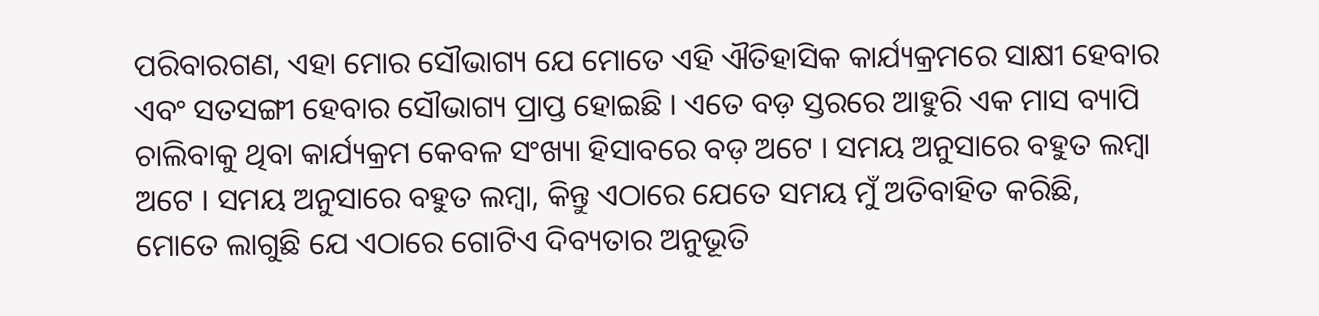ପରିବାରଗଣ, ଏହା ମୋର ସୌଭାଗ୍ୟ ଯେ ମୋତେ ଏହି ଐତିହାସିକ କାର୍ଯ୍ୟକ୍ରମରେ ସାକ୍ଷୀ ହେବାର ଏବଂ ସତସଙ୍ଗୀ ହେବାର ସୌଭାଗ୍ୟ ପ୍ରାପ୍ତ ହୋଇଛି । ଏତେ ବଡ଼ ସ୍ତରରେ ଆହୁରି ଏକ ମାସ ବ୍ୟାପି ଚାଲିବାକୁ ଥିବା କାର୍ଯ୍ୟକ୍ରମ କେବଳ ସଂଖ୍ୟା ହିସାବରେ ବଡ଼ ଅଟେ । ସମୟ ଅନୁସାରେ ବହୁତ ଲମ୍ବା ଅଟେ । ସମୟ ଅନୁସାରେ ବହୁତ ଲମ୍ବା, କିନ୍ତୁ ଏଠାରେ ଯେତେ ସମୟ ମୁଁ ଅତିବାହିତ କରିଛି, ମୋତେ ଲାଗୁଛି ଯେ ଏଠାରେ ଗୋଟିଏ ଦିବ୍ୟତାର ଅନୁଭୂତି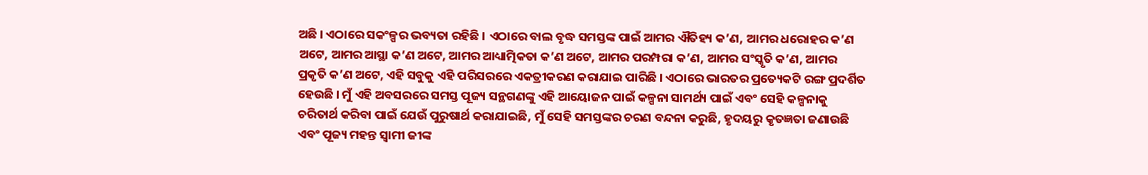ଅଛି । ଏଠାରେ ସକଂଳ୍ପର ଭବ୍ୟତା ରହିଛି । ଏଠାରେ ବାଲ ବୃଦ୍ଧ ସମସ୍ତଙ୍କ ପାଇଁ ଆମର ଐତିହ୍ୟ କ’ଣ, ଆମର ଧରୋହର କ’ଣ ଅଟେ, ଆମର ଆସ୍ଥା କ’ଣ ଅଟେ, ଆମର ଆଧ୍ୟାତ୍ମିକତା କ’ଣ ଅଟେ, ଆମର ପରମ୍ପରା କ’ଣ, ଆମର ସଂସ୍କୃତି କ’ଣ, ଆମର ପ୍ରକୃତି କ’ଣ ଅଟେ, ଏହି ସବୁକୁ ଏହି ପରିସରରେ ଏକତ୍ରୀକରଣ କରାଯାଇ ପାରିଛି । ଏଠାରେ ଭାରତର ପ୍ରତ୍ୟେକଟି ରଙ୍ଗ ପ୍ରଦର୍ଶିତ ହେଉଛି । ମୁଁ ଏହି ଅବସରରେ ସମସ୍ତ ପୂଜ୍ୟ ସନ୍ଥଗଣଙ୍କୁ ଏହି ଆୟୋଜନ ପାଇଁ କଳ୍ପନା ସାମର୍ଥ୍ୟ ପାଇଁ ଏବଂ ସେହି କଳ୍ପନାକୁ ଚରିତାର୍ଥ କରିବା ପାଇଁ ଯେଉଁ ପୁରୁଷାର୍ଥ କରାଯାଇଛି, ମୁଁ ସେହି ସମସ୍ତଙ୍କର ଚରଣ ବନ୍ଦନା କରୁଛି, ହୃଦୟରୁ କୃତଜ୍ଞତା ଜଣାଉଛି ଏବଂ ପୂଜ୍ୟ ମହନ୍ତ ସ୍ୱାମୀ ଜୀଙ୍କ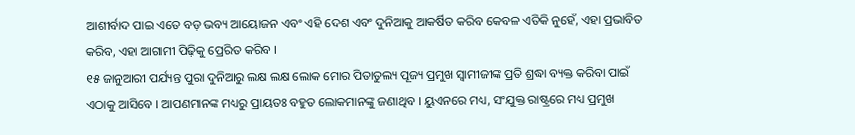ଆଶୀର୍ବାଦ ପାଇ ଏତେ ବଡ଼ ଭବ୍ୟ ଆୟୋଜନ ଏବଂ ଏହି ଦେଶ ଏବଂ ଦୁନିଆକୁ ଆକର୍ଷିତ କରିବ କେବଳ ଏତିକି ନୁହେଁ, ଏହା ପ୍ରଭାବିତ କରିବ, ଏହା ଆଗାମୀ ପିଢ଼ିକୁ ପ୍ରେରିତ କରିବ ।
୧୫ ଜାନୁଆରୀ ପର୍ଯ୍ୟନ୍ତ ପୁରା ଦୁନିଆରୁ ଲକ୍ଷ ଲକ୍ଷ ଲୋକ ମୋର ପିତାତୁଲ୍ୟ ପୂଜ୍ୟ ପ୍ରମୁଖ ସ୍ୱାମୀଜୀଙ୍କ ପ୍ରତି ଶ୍ରଦ୍ଧା ବ୍ୟକ୍ତ କରିବା ପାଇଁ ଏଠାକୁ ଆସିବେ । ଆପଣମାନଙ୍କ ମଧ୍ୟରୁ ପ୍ରାୟତଃ ବହୁତ ଲୋକମାନଙ୍କୁ ଜଣାଥିବ । ୟୁଏନରେ ମଧ୍ୟ, ସଂଯୁକ୍ତ ରାଷ୍ଟ୍ରରେ ମଧ୍ୟ ପ୍ରମୁଖ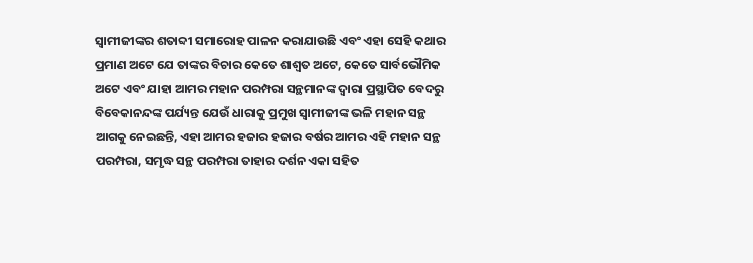ସ୍ୱାମୀଜୀଙ୍କର ଶତାବ୍ଦୀ ସମାରୋହ ପାଳନ କରାଯାଉଛି ଏବଂ ଏହା ସେହି କଥାର ପ୍ରମାଣ ଅଟେ ଯେ ତାଙ୍କର ବିଚାର କେତେ ଶାଶ୍ୱତ ଅଟେ, କେତେ ସାର୍ବଭୌମିକ ଅଟେ ଏବଂ ଯାହା ଆମର ମହାନ ପରମ୍ପରା ସନ୍ଥମାନଙ୍କ ଦ୍ୱାରା ପ୍ରସ୍ଥାପିତ ବେଦରୁ ବିବେକାନନ୍ଦଙ୍କ ପର୍ଯ୍ୟନ୍ତ ଯେଉଁ ଧାରାକୁ ପ୍ରମୁଖ ସ୍ୱାମୀଜୀଙ୍କ ଭଳି ମହାନ ସନ୍ଥ ଆଗକୁ ନେଇଛନ୍ତି, ଏହା ଆମର ହଜାର ହଜାର ବର୍ଷର ଆମର ଏହି ମହାନ ସନ୍ଥ ପରମ୍ପରା, ସମୃଦ୍ଧ ସନ୍ଥ ପରମ୍ପରା ତାହାର ଦର୍ଶନ ଏକା ସହିତ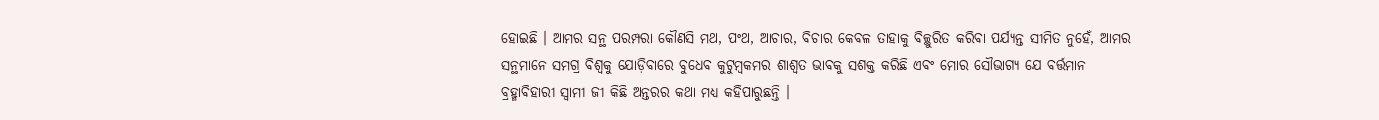ହୋଇଛି । ଆମର ସନ୍ଥ ପରମ୍ପରା କୌଣସି ମଥ, ପଂଥ, ଆଚାର, ବିଚାର କେବଳ ତାହାକୁ ବିଚ୍ଛୁରିତ କରିବା ପର୍ଯ୍ୟନ୍ତ ସୀମିତ ନୁହେଁ, ଆମର ସନ୍ଥମାନେ ସମଗ୍ର ବିଶ୍ୱକୁ ଯୋଡ଼ିବାରେ ବୁଧେବ କୁଟୁମ୍ବକମର ଶାଶ୍ୱତ ଭାବକୁ ସଶକ୍ତ କରିଛି ଏବଂ ମୋର ସୌଭାଗ୍ୟ ଯେ ବର୍ତ୍ତମାନ ବ୍ରହ୍ମାବିହାରୀ ସ୍ୱାମୀ ଜୀ କିଛି ଅନ୍ତରର କଥା ମଧ୍ୟ କହିପାରୁଛନ୍ତି ।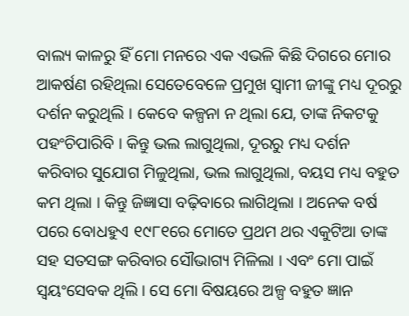ବାଲ୍ୟ କାଳରୁ ହିଁ ମୋ ମନରେ ଏକ ଏଭଳି କିଛି ଦିଗରେ ମୋର ଆକର୍ଷଣ ରହିଥିଲା ସେତେବେଳେ ପ୍ରମୁଖ ସ୍ୱାମୀ ଜୀଙ୍କୁ ମଧ୍ୟ ଦୂରରୁ ଦର୍ଶନ କରୁଥିଲି । କେବେ କଳ୍ପନା ନ ଥିଲା ଯେ, ତାଙ୍କ ନିକଟକୁ ପହଂଚିପାରିବି । କିନ୍ତୁ ଭଲ ଲାଗୁଥିଲା, ଦୂରରୁ ମଧ୍ୟ ଦର୍ଶନ କରିବାର ସୁଯୋଗ ମିଳୁଥିଲା, ଭଲ ଲାଗୁଥିଲା, ବୟସ ମଧ୍ୟ ବହୁତ କମ ଥିଲା । କିନ୍ତୁ ଜିଜ୍ଞାସା ବଢ଼ିବାରେ ଲାଗିଥିଲା । ଅନେକ ବର୍ଷ ପରେ ବୋଧହୁଏ ୧୯୮୧ରେ ମୋତେ ପ୍ରଥମ ଥର ଏକୁଟିଆ ତାଙ୍କ ସହ ସତସଙ୍ଗ କରିବାର ସୌଭାଗ୍ୟ ମିଳିଲା । ଏବଂ ମୋ ପାଇଁ ସ୍ୱୟଂସେବକ ଥିଲି । ସେ ମୋ ବିଷୟରେ ଅଳ୍ପ ବହୁତ ଜ୍ଞାନ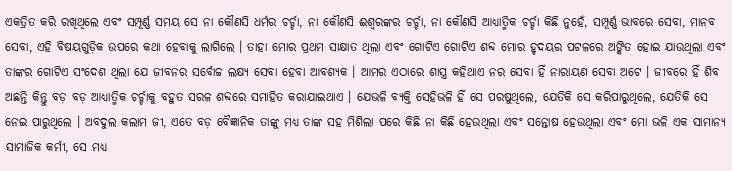ଏକତ୍ରିତ କରି ରଖିଥିଲେ ଏବଂ ସମ୍ପୂର୍ଣ୍ଣ ସମୟ ସେ ନା କୌଣସି ଧର୍ମର ଚର୍ଚ୍ଚା, ନା କୌଣସି ଈଶ୍ୱରଙ୍କର ଚର୍ଚ୍ଚା, ନା କୌଣସି ଆଧ୍ୟାତ୍ମିକ ଚର୍ଚ୍ଚା କିଛି ନୁହେଁ, ସମ୍ପୂର୍ଣ୍ଣ ଭାବରେ ସେବା, ମାନବ ସେବା, ଏହି ବିଷୟଗୁଡ଼ିକ ଉପରେ କଥା ହେବାକୁ ଲାଗିଲେ । ତାହା ମୋର ପ୍ରଥମ ସାକ୍ଷାତ ଥିଲା ଏବଂ ଗୋଟିଏ ଗୋଟିଏ ଶବ୍ଦ ମୋର ହୃଦୟର ପଟଳରେ ଅଙ୍କିତ ହୋଇ ଯାଉଥିଲା ଏବଂ ତାଙ୍କର ଗୋଟିଏ ସଂଦେଶ ଥିଲା ଯେ ଜୀବନର ସର୍ବୋଚ୍ଚ ଲକ୍ଷ୍ୟ ସେବା ହେବା ଆବଶ୍ୟକ । ଆମର ଏଠାରେ ଶାସ୍ତ୍ର କହିଥାଏ ନର ସେବା ହିଁ ନାରାୟଣ ସେବା ଅଟେ । ଜୀବରେ ହିଁ ଶିବ ଅଛନ୍ତି କିନ୍ତୁ ବଡ଼ ବଡ଼ ଆଧ୍ୟାତ୍ମିକ ଚର୍ଚ୍ଚାକୁ ବହୁତ ସରଳ ଶବ୍ଦରେ ସମାହିତ କରାଯାଇଥାଏ । ଯେଭଳି ବ୍ୟକ୍ତି ସେହିଭଳି ହିଁ ସେ ପରଷୁଥିଲେ, ଯେତିକି ସେ କରିପାରୁଥିଲେ, ଯେତିକି ସେ ନେଇ ପାରୁଥିଲେ । ଅବଦୁଲ କଲାମ ଜୀ, ଏତେ ବଡ଼ ବୈଜ୍ଞାନିକ ତାଙ୍କୁ ମଧ୍ୟ ତାଙ୍କ ସହ ମିଶିଲା ପରେ କିଛି ନା କିଛି ହେଉଥିଲା ଏବଂ ସନ୍ତୋଷ ହେଉଥିଲା ଏବଂ ମୋ ଭଳି ଏକ ସାମାନ୍ୟ ସାମାଜିକ କର୍ମୀ, ସେ ମଧ୍ୟ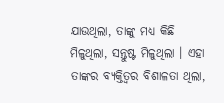ଯାଉଥିଲା, ତାଙ୍କୁ ମଧ୍ୟ କିଛି ମିଳୁଥିଲା, ସନ୍ତୁଷ୍ଟ ମିଳୁଥିଲା । ଏହା ତାଙ୍କର ବ୍ୟକ୍ତିତ୍ୱର ବିଶାଳତା ଥିଲା,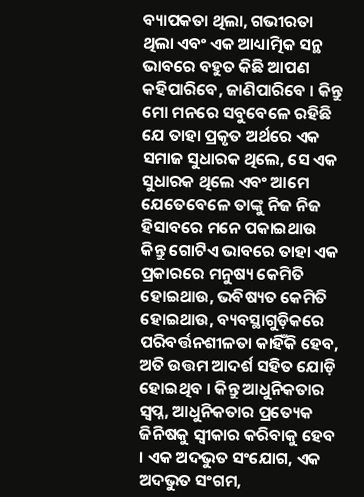ବ୍ୟାପକତା ଥିଲା, ଗଭୀରତା ଥିଲା ଏବଂ ଏକ ଆଧ୍ୟାତ୍ମିକ ସନ୍ଥ ଭାବରେ ବହୁତ କିଛି ଆପଣ କହିପାରିବେ, ଜାଣିପାରିବେ । କିନ୍ତୁ ମୋ ମନରେ ସବୁବେଳେ ରହିଛି ଯେ ତାହା ପ୍ରକୃତ ଅର୍ଥରେ ଏକ ସମାଜ ସୁଧାରକ ଥିଲେ, ସେ ଏକ ସୁଧାରକ ଥିଲେ ଏବଂ ଆମେ ଯେତେବେଳେ ତାଙ୍କୁ ନିଜ ନିଜ ହିସାବରେ ମନେ ପକାଇଥାଉ କିନ୍ତୁ ଗୋଟିଏ ଭାବରେ ତାହା ଏକ ପ୍ରକାରରେ ମନୁଷ୍ୟ କେମିତି ହୋଇଥାଉ, ଭବିଷ୍ୟତ କେମିତି ହୋଇଥାଉ, ବ୍ୟବସ୍ଥାଗୁଡ଼ିକରେ ପରିବର୍ତ୍ତନଶୀଳତା କାହିଁକି ହେବ, ଅତି ଉତ୍ତମ ଆଦର୍ଶ ସହିତ ଯୋଡ଼ି ହୋଇଥିବ । କିନ୍ତୁ ଆଧୁନିକତାର ସ୍ୱପ୍ନ, ଆଧୁନିକତାର ପ୍ରତ୍ୟେକ ଜିନିଷକୁ ସ୍ୱୀକାର କରିବାକୁ ହେବ । ଏକ ଅଦଭୁତ ସଂଯୋଗ, ଏକ ଅଦଭୁତ ସଂଗମ,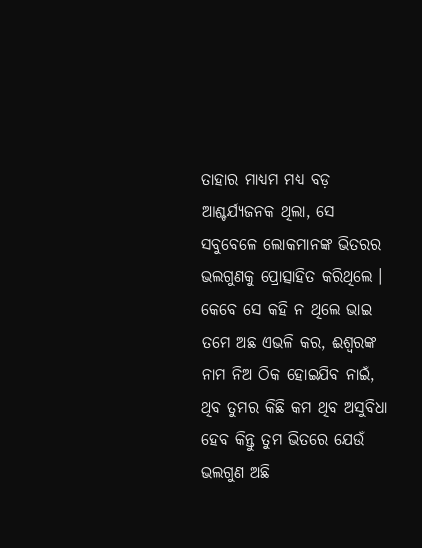ତାହାର ମାଧ୍ୟମ ମଧ୍ୟ ବଡ଼ ଆଶ୍ଚର୍ଯ୍ୟଜନକ ଥିଲା, ସେ ସବୁବେଳେ ଲୋକମାନଙ୍କ ଭିତରର ଭଲଗୁଣକୁ ପ୍ରୋତ୍ସାହିତ କରିଥିଲେ । କେବେ ସେ କହି ନ ଥିଲେ ଭାଇ ତମେ ଅଛ ଏଭଳି କର, ଈଶ୍ୱରଙ୍କ ନାମ ନିଅ ଠିକ ହୋଇଯିବ ନାଇଁ, ଥିବ ତୁମର କିଛି କମ ଥିବ ଅସୁବିଧା ହେବ କିନ୍ତୁ ତୁମ ଭିତରେ ଯେଉଁ ଭଲଗୁଣ ଅଛି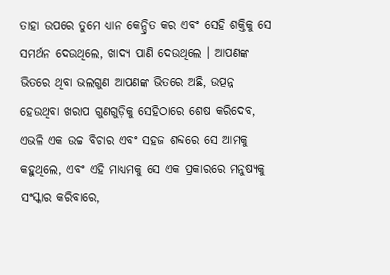ତାହା ଉପରେ ତୁମେ ଧ୍ୟାନ କେନ୍ଦ୍ରିତ କର ଏବଂ ସେହି ଶକ୍ତିକୁ ସେ ସମର୍ଥନ ଦେଉଥିଲେ, ଖାଦ୍ୟ ପାଣି ଦେଉଥିଲେ । ଆପଣଙ୍କ ଭିତରେ ଥିବା ଭଲଗୁଣ ଆପଣଙ୍କ ଭିତରେ ଅଛି, ଉତ୍ପନ୍ନ ହେଉଥିବା ଖରାପ ଗୁଣଗୁଡ଼ିକୁ ସେହିଠାରେ ଶେଷ କରିଦେବ, ଏଭଳି ଏକ ଉଚ୍ଚ ବିଚାର ଏବଂ ସହଜ ଶବ୍ଦରେ ସେ ଆମକୁ କହୁଥିଲେ, ଏବଂ ଏହି ମାଧ୍ୟମକୁ ସେ ଏକ ପ୍ରକାରରେ ମନୁଷ୍ୟକୁ ସଂସ୍କାର କରିବାରେ,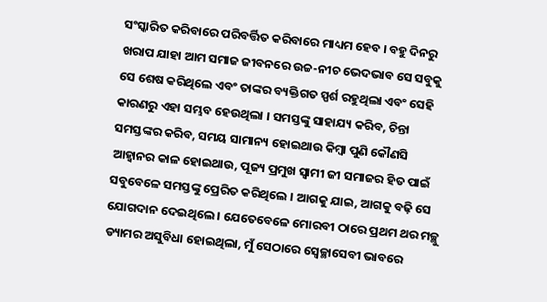ସଂସ୍କାରିତ କରିବାରେ ପରିବର୍ତ୍ତିତ କରିବାରେ ମାଧ୍ୟମ ହେବ । ବହୁ ଦିନରୁ ଖରାପ ଯାହା ଆମ ସମାଜ ଜୀବନରେ ଉଚ୍ଚ-ନୀଚ ଭେଦଭାବ ସେ ସବୁକୁ ସେ ଶେଷ କରିଥିଲେ ଏବଂ ତାଙ୍କର ବ୍ୟକ୍ତିଗତ ସ୍ପର୍ଶ ରହୁଥିଲା ଏବଂ ସେହି କାରଣରୁ ଏହା ସମ୍ଭବ ହେଉଥିଲା । ସମସ୍ତଙ୍କୁ ସାହାଯ୍ୟ କରିବ, ଚିନ୍ତା ସମସ୍ତଙ୍କର କରିବ, ସମୟ ସାମାନ୍ୟ ହୋଇଥାଉ କିମ୍ବା ପୁଣି କୌଣସି ଆହ୍ୱାନର କାଳ ହୋଇଥାଉ, ପୂଜ୍ୟ ପ୍ରମୁଖ ସ୍ୱାମୀ ଜୀ ସମାଜର ହିତ ପାଇଁ ସବୁବେଳେ ସମସ୍ତଙ୍କୁ ପ୍ରେରିତ କରିଥିଲେ । ଆଗକୁ ଯାଇ, ଆଗକୁ ବଢ଼ି ସେ ଯୋଗଦାନ ଦେଇଥିଲେ । ଯେତେବେଳେ ମୋରବୀ ଠାରେ ପ୍ରଥମ ଥର ମଚ୍ଛୁ ଡ୍ୟାମର ଅସୁବିଧା ହୋଇଥିଲା, ମୁଁ ସେଠାରେ ସ୍ୱେଚ୍ଛାସେବୀ ଭାବରେ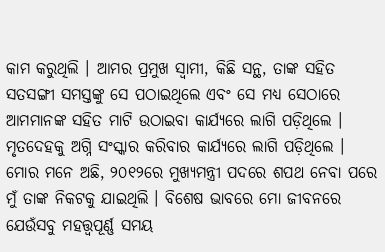କାମ କରୁଥିଲି । ଆମର ପ୍ରମୁଖ ସ୍ୱାମୀ, କିଛି ସନ୍ଥ, ତାଙ୍କ ସହିତ ସତସଙ୍ଗୀ ସମସ୍ତଙ୍କୁ ସେ ପଠାଇଥିଲେ ଏବଂ ସେ ମଧ୍ୟ ସେଠାରେ ଆମମାନଙ୍କ ସହିତ ମାଟି ଉଠାଇବା କାର୍ଯ୍ୟରେ ଲାଗି ପଡ଼ିଥିଲେ । ମୃତଦେହକୁ ଅଗ୍ନି ସଂସ୍କାର କରିବାର କାର୍ଯ୍ୟରେ ଲାଗି ପଡ଼ିଥିଲେ । ମୋର ମନେ ଅଛି, ୨୦୧୨ରେ ମୁଖ୍ୟମନ୍ତ୍ରୀ ପଦରେ ଶପଥ ନେବା ପରେ ମୁଁ ତାଙ୍କ ନିକଟକୁ ଯାଇଥିଲି । ବିଶେଷ ଭାବରେ ମୋ ଜୀବନରେ ଯେଉଁସବୁ ମହତ୍ତ୍ୱପୂର୍ଣ୍ଣ ସମୟ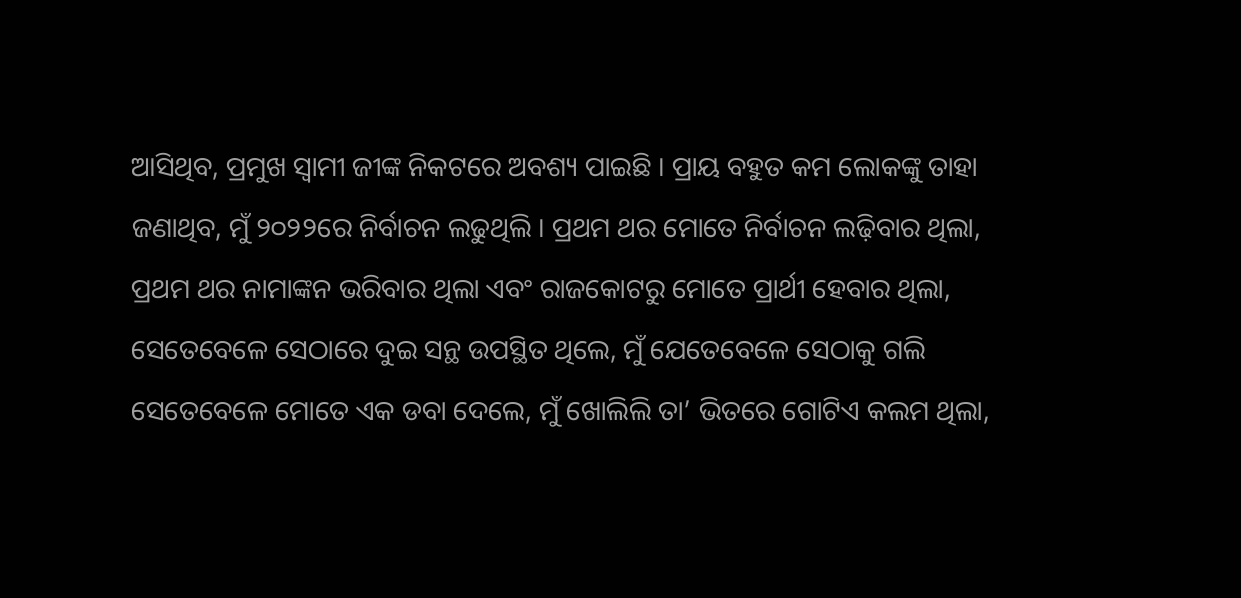ଆସିଥିବ, ପ୍ରମୁଖ ସ୍ୱାମୀ ଜୀଙ୍କ ନିକଟରେ ଅବଶ୍ୟ ପାଇଛି । ପ୍ରାୟ ବହୁତ କମ ଲୋକଙ୍କୁ ତାହା ଜଣାଥିବ, ମୁଁ ୨୦୨୨ରେ ନିର୍ବାଚନ ଲଢୁଥିଲି । ପ୍ରଥମ ଥର ମୋତେ ନିର୍ବାଚନ ଲଢ଼ିବାର ଥିଲା, ପ୍ରଥମ ଥର ନାମାଙ୍କନ ଭରିବାର ଥିଲା ଏବଂ ରାଜକୋଟରୁ ମୋତେ ପ୍ରାର୍ଥୀ ହେବାର ଥିଲା, ସେତେବେଳେ ସେଠାରେ ଦୁଇ ସନ୍ଥ ଉପସ୍ଥିତ ଥିଲେ, ମୁଁ ଯେତେବେଳେ ସେଠାକୁ ଗଲି ସେତେବେଳେ ମୋତେ ଏକ ଡବା ଦେଲେ, ମୁଁ ଖୋଲିଲି ତା’ ଭିତରେ ଗୋଟିଏ କଲମ ଥିଲା,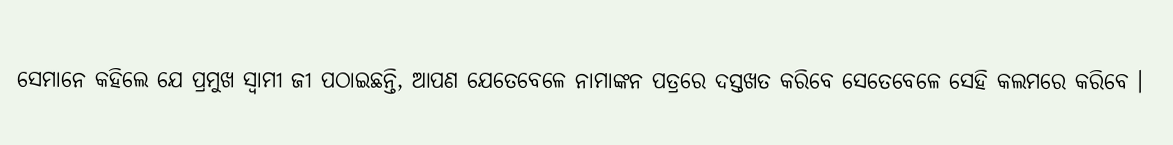ସେମାନେ କହିଲେ ଯେ ପ୍ରମୁଖ ସ୍ୱାମୀ ଜୀ ପଠାଇଛନ୍ତି, ଆପଣ ଯେତେବେଳେ ନାମାଙ୍କନ ପତ୍ରରେ ଦସ୍ତଖତ କରିବେ ସେତେବେଳେ ସେହି କଲମରେ କରିବେ ।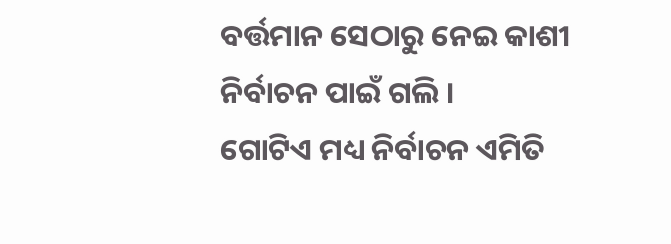ବର୍ତ୍ତମାନ ସେଠାରୁ ନେଇ କାଶୀ ନିର୍ବାଚନ ପାଇଁ ଗଲି ।
ଗୋଟିଏ ମଧ୍ୟ ନିର୍ବାଚନ ଏମିତି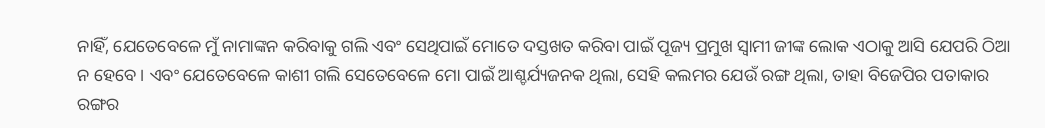ନାହିଁ, ଯେତେବେଳେ ମୁଁ ନାମାଙ୍କନ କରିବାକୁ ଗଲି ଏବଂ ସେଥିପାଇଁ ମୋତେ ଦସ୍ତଖତ କରିବା ପାଇଁ ପୂଜ୍ୟ ପ୍ରମୁଖ ସ୍ୱାମୀ ଜୀଙ୍କ ଲୋକ ଏଠାକୁ ଆସି ଯେପରି ଠିଆ ନ ହେବେ । ଏବଂ ଯେତେବେଳେ କାଶୀ ଗଲି ସେତେବେଳେ ମୋ ପାଇଁ ଆଶ୍ଚର୍ଯ୍ୟଜନକ ଥିଲା, ସେହି କଲମର ଯେଉଁ ରଙ୍ଗ ଥିଲା, ତାହା ବିଜେପିର ପତାକାର ରଙ୍ଗର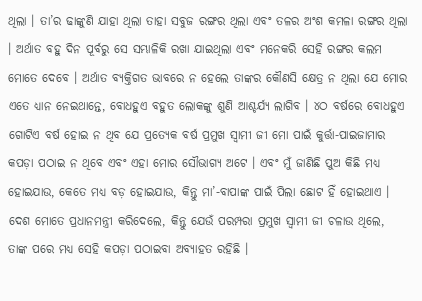ଥିଲା । ତା’ର ଢାଙ୍କୁଣି ଯାହା ଥିଲା ତାହା ସବୁଜ ରଙ୍ଗର ଥିଲା ଏବଂ ତଳର ଅଂଶ କମଳା ରଙ୍ଗର ଥିଲା । ଅର୍ଥାତ ବହୁ ଦିନ ପୂର୍ବରୁ ସେ ସମ୍ଭାଳିକି ରଖା ଯାଇଥିଲା ଏବଂ ମନେକରି ସେହି ରଙ୍ଗର କଲମ ମୋତେ ଦେବେ । ଅର୍ଥାତ ବ୍ୟକ୍ତିଗତ ଭାବରେ ନ ହେଲେ ତାଙ୍କର କୌଣସି କ୍ଷେତ୍ର ନ ଥିଲା ଯେ ମୋର ଏତେ ଧ୍ୟାନ ନେଇଥାନ୍ତେ, ବୋଧହୁଏ ବହୁତ ଲୋକଙ୍କୁ ଶୁଣି ଆଶ୍ଚର୍ଯ୍ୟ ଲାଗିବ । ୪ଠ ବର୍ଷରେ ବୋଧହୁଏ ଗୋଟିଏ ବର୍ଷ ହୋଇ ନ ଥିବ ଯେ ପ୍ରତ୍ୟେକ ବର୍ଷ ପ୍ରମୁଖ ସ୍ୱାମୀ ଜୀ ମୋ ପାଇଁ କୁର୍ତ୍ତା-ପାଇଜାମାର କପଡ଼ା ପଠାଇ ନ ଥିବେ ଏବଂ ଏହା ମୋର ସୌଭାଗ୍ୟ ଅଟେ । ଏବଂ ମୁଁ ଜାଣିଛି ପୁଅ କିଛି ମଧ୍ୟ ହୋଇଯାଉ, କେତେ ମଧ୍ୟ ବଡ଼ ହୋଇଯାଉ, କିନ୍ତୁ ମା’-ବାପାଙ୍କ ପାଇଁ ପିଲା ଛୋଟ ହିଁ ହୋଇଥାଏ । ଦେଶ ମୋତେ ପ୍ରଧାନମନ୍ତ୍ରୀ କରିଦେଲେ, କିନ୍ତୁ ଯେଉଁ ପରମ୍ପରା ପ୍ରମୁଖ ସ୍ୱାମୀ ଜୀ ଚଳାଉ ଥିଲେ, ତାଙ୍କ ପରେ ମଧ୍ୟ ସେହି କପଡ଼ା ପଠାଇବା ଅବ୍ୟାହତ ରହିଛି ।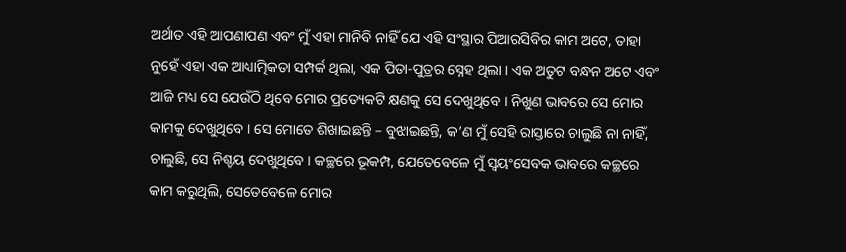ଅର୍ଥାତ ଏହି ଆପଣାପଣ ଏବଂ ମୁଁ ଏହା ମାନିବି ନାହିଁ ଯେ ଏହି ସଂସ୍ଥାର ପିଆରସିବିର କାମ ଅଟେ, ତାହା ନୁହେଁ ଏହା ଏକ ଆଧ୍ୟାତ୍ମିକତା ସମ୍ପର୍କ ଥିଲା, ଏକ ପିତା-ପୁତ୍ରର ସ୍ନେହ ଥିଲା । ଏକ ଅତୁଟ ବନ୍ଧନ ଅଟେ ଏବଂ ଆଜି ମଧ୍ୟ ସେ ଯେଉଁଠି ଥିବେ ମୋର ପ୍ରତ୍ୟେକଟି କ୍ଷଣକୁ ସେ ଦେଖୁଥିବେ । ନିଖୁଣ ଭାବରେ ସେ ମୋର କାମକୁ ଦେଖୁଥିବେ । ସେ ମୋତେ ଶିଖାଇଛନ୍ତି – ବୁଝାଇଛନ୍ତି, କ’ଣ ମୁଁ ସେହି ରାସ୍ତାରେ ଚାଲୁଛି ନା ନାହିଁ, ଚାଲୁଛି, ସେ ନିଶ୍ଚୟ ଦେଖୁଥିବେ । କଚ୍ଛରେ ଭୂକମ୍ପ, ଯେତେବେଳେ ମୁଁ ସ୍ୱୟଂସେବକ ଭାବରେ କଚ୍ଛରେ କାମ କରୁଥିଲି, ସେତେବେଳେ ମୋର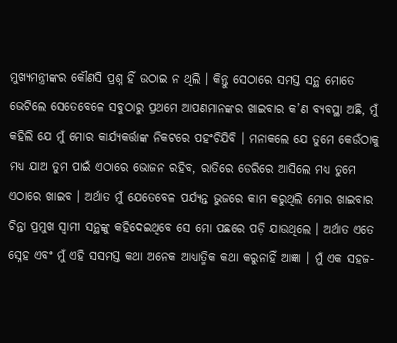ମୁଖ୍ୟମନ୍ତ୍ରୀଙ୍କର କୌଣସି ପ୍ରଶ୍ନ ହିଁ ଉଠାଇ ନ ଥିଲି । କିନ୍ତୁ ସେଠାରେ ସମସ୍ତ ସନ୍ଥ ମୋତେ ଭେଟିଲେ ସେତେବେଳେ ସବୁଠାରୁ ପ୍ରଥମେ ଆପଣମାନଙ୍କର ଖାଇବାର କ’ଣ ବ୍ୟବସ୍ଥା ଅଛି, ମୁଁ କହିଲି ଯେ ମୁଁ ମୋର କାର୍ଯ୍ୟକର୍ତ୍ତାଙ୍କ ନିକଟରେ ପହଂଚିଯିବି । ମନାକଲେ ଯେ ତୁମେ କେଉଁଠାକୁ ମଧ୍ୟ ଯାଅ ତୁମ ପାଇଁ ଏଠାରେ ଭୋଜନ ରହିବ, ରାତିରେ ଡେରିରେ ଆସିଲେ ମଧ୍ୟ ତୁମେ ଏଠାରେ ଖାଇବ । ଅର୍ଥାତ ମୁଁ ଯେତେବେଳ ପର୍ଯ୍ୟନ୍ତ ଭୁଜରେ କାମ କରୁଥିଲି ମୋର ଖାଇବାର ଚିନ୍ତା ପ୍ରମୁଖ ସ୍ୱାମୀ ସନ୍ଥଙ୍କୁ କହିଦେଇଥିବେ ସେ ମୋ ପଛରେ ପଡ଼ି ଯାଉଥିଲେ । ଅର୍ଥାତ ଏତେ ସ୍ନେହ ଏବଂ ମୁଁ ଏହି ସସମସ୍ତ କଥା ଅନେକ ଆଧ୍ୟାତ୍ମିକ କଥା କରୁନାହିଁ ଆଜ୍ଞା । ମୁଁ ଏକ ସହଜ-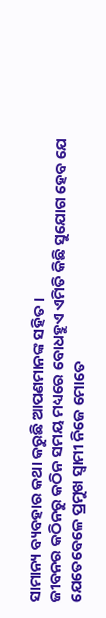ସାମାନ୍ୟ ବ୍ୟବହାର କଥା କରୁଛି ଆପଣମାନଙ୍କ ସହିତ ।
ଜୀବନର କଠିନରୁ କଠିନ ସମୟ ମଧ୍ୟରେ ବୋଧହୁଏ ଏମିତି କିଛି ସୁଯୋଗ ହେବ ଯେ ଯେତେବେଳେ ପ୍ରମୁଖ ସ୍ୱାମୀ ନିଜେ ମୋତେ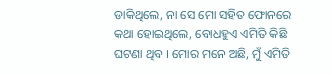ଡାକିଥିଲେ, ନା ସେ ମୋ ସହିତ ଫୋନରେ କଥା ହୋଇଥିଲେ, ବୋଧହୁଏ ଏମିତି କିଛି ଘଟଣା ଥିବ । ମୋର ମନେ ଅଛି, ମୁଁ ଏମିତି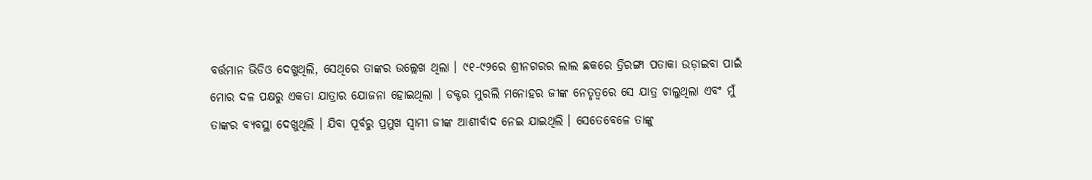ବର୍ତ୍ତମାନ ଭିଡିଓ ଦେଖୁଥିଲି, ସେଥିରେ ତାଙ୍କର ଉଲ୍ଲେଖ ଥିଲା । ୯୧-୯୨ରେ ଶ୍ରୀନଗରର ଲାଲ ଛକରେ ତ୍ରିରଙ୍ଗା ପତାକା ଉଡ଼ାଇବା ପାଇଁ ମୋର ଦଳ ପକ୍ଷରୁ ଏକତା ଯାତ୍ରାର ଯୋଜନା ହୋଇଥିଲା । ଡକ୍ଟର ମୁରଲି ମନୋହର ଜୀଙ୍କ ନେତୃତ୍ୱରେ ସେ ଯାତ୍ର ଚାଲୁଥିଲା ଏବଂ ମୁଁ ତାଙ୍କର ବ୍ୟବସ୍ଥା ଦେଖୁଥିଲି । ଯିବା ପୂର୍ବରୁ ପ୍ରମୁଖ ସ୍ୱାମୀ ଜୀଙ୍କ ଆଶୀର୍ବାଦ ନେଇ ଯାଇଥିଲି । ସେତେବେଳେ ତାଙ୍କୁ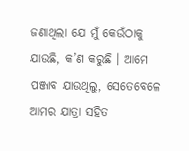ଜଣାଥିଲା ଯେ ମୁଁ କେଉଁଠାକୁ ଯାଉଛି, କ’ଣ କରୁଛି । ଆମେ ପଞ୍ଜାବ ଯାଉଥିଲୁ, ସେତେବେଳେ ଆମର ଯାତ୍ରା ସହିତ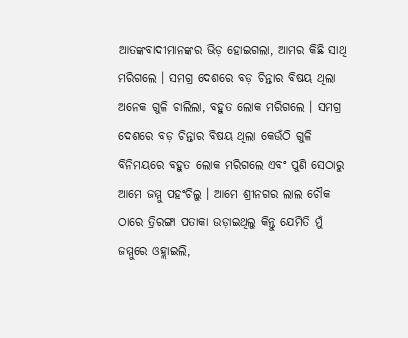ଆତଙ୍କବାଦୀମାନଙ୍କର ଭିଡ଼ ହୋଇଗଲା, ଆମର କିଛି ସାଥି ମରିଗଲେ । ସମଗ୍ର ଦେଶରେ ବଡ଼ ଚିନ୍ତାର ବିଷୟ ଥିଲା ଅନେକ ଗୁଳି ଚାଲିଲା, ବହୁତ ଲୋକ ମରିଗଲେ । ସମଗ୍ର ଦେଶରେ ବଡ଼ ଚିନ୍ତାର ବିଷୟ ଥିଲା କେଉଁଠି ଗୁଳି ବିନିମୟରେ ବହୁତ ଲୋକ ମରିଗଲେ ଏବଂ ପୁଣି ସେଠାରୁ ଆମେ ଜମ୍ମୁ ପହଂଚିଲୁ । ଆମେ ଶ୍ରୀନଗର ଲାଲ ଚୌକ ଠାରେ ତ୍ରିରଙ୍ଗା ପତାକା ଉଡ଼ାଇଥିଲୁ କିନ୍ତୁ ଯେମିତି ମୁଁ ଜମ୍ମୁରେ ଓହ୍ଲାଇଲି,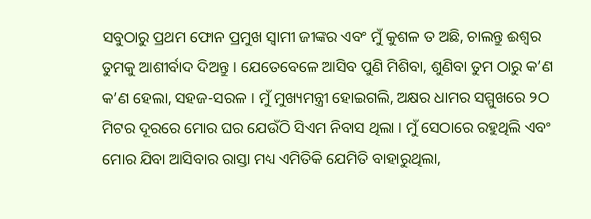ସବୁଠାରୁ ପ୍ରଥମ ଫୋନ ପ୍ରମୁଖ ସ୍ୱାମୀ ଜୀଙ୍କର ଏବଂ ମୁଁ କୁଶଳ ତ ଅଛି, ଚାଲନ୍ତୁ ଈଶ୍ୱର ତୁମକୁ ଆଶୀର୍ବାଦ ଦିଅନ୍ତୁ । ଯେତେବେଳେ ଆସିବ ପୁଣି ମିଶିବା, ଶୁଣିବା ତୁମ ଠାରୁ କ’ଣ କ’ଣ ହେଲା, ସହଜ-ସରଳ । ମୁଁ ମୁଖ୍ୟମନ୍ତ୍ରୀ ହୋଇଗଲି, ଅକ୍ଷର ଧାମର ସମ୍ମୁଖରେ ୨ଠ ମିଟର ଦୂରରେ ମୋର ଘର ଯେଉଁଠି ସିଏମ ନିବାସ ଥିଲା । ମୁଁ ସେଠାରେ ରହୁଥିଲି ଏବଂ ମୋର ଯିବା ଆସିବାର ରାସ୍ତା ମଧ୍ୟ ଏମିତିକି ଯେମିତି ବାହାରୁଥିଲା,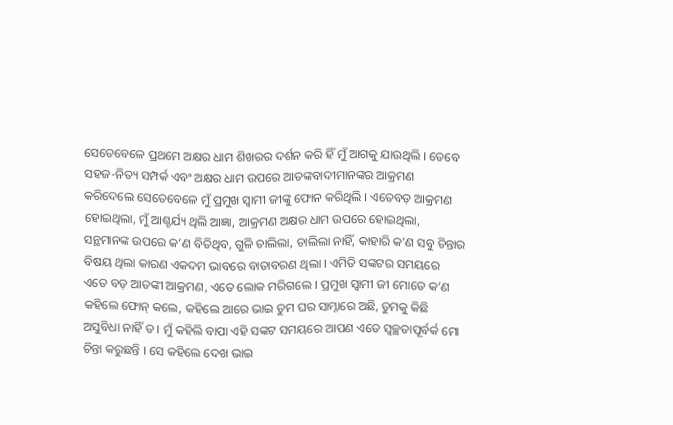ସେତେବେଳେ ପ୍ରଥମେ ଅକ୍ଷର ଧାମ ଶିଖରର ଦର୍ଶନ କରି ହିଁ ମୁଁ ଆଗକୁ ଯାଉଥିଲି । ତେବେ ସହଜ-ନିତ୍ୟ ସମ୍ପର୍କ ଏବଂ ଅକ୍ଷର ଧାମ ଉପରେ ଆତଙ୍କବାଦୀମାନଙ୍କର ଆକ୍ରମଣ କରିଦେଲେ ସେତେବେଳେ ମୁଁ ପ୍ରମୁଖ ସ୍ୱାମୀ ଜୀଙ୍କୁ ଫୋନ କରିଥିଲି । ଏତେବଡ଼ ଆକ୍ରମଣ ହୋଇଥିଲା, ମୁଁ ଆଶ୍ଚର୍ଯ୍ୟ ଥିଲି ଆଜ୍ଞା, ଆକ୍ରମଣ ଅକ୍ଷର ଧାମ ଉପରେ ହୋଇଥିଲା, ସନ୍ଥମାନଙ୍କ ଉପରେ କ’ଣ ବିତିଥିବ, ଗୁଳି ଚାଲିଲା, ଚାଲିଲା ନାହିଁ, କାହାରି କ’ଣ ସବୁ ଚିନ୍ତାର ବିଷୟ ଥିଲା କାରଣ ଏକଦମ ଭାବରେ ବାତାବରଣ ଥିଲା । ଏମିତି ସଙ୍କଟର ସମୟରେ ଏତେ ବଡ଼ ଆତଙ୍କୀ ଆକ୍ରମଣ, ଏତେ ଲୋକ ମରିଗଲେ । ପ୍ରମୁଖ ସ୍ୱାମୀ ଜୀ ମୋତେ କ’ଣ କହିଲେ ଫୋନ୍ କଲେ, କହିଲେ ଆରେ ଭାଇ ତୁମ ଘର ସାମ୍ନାରେ ଅଛି, ତୁମକୁ କିଛି ଅସୁବିଧା ନାହିଁ ତ । ମୁଁ କହିଲି ବାପା ଏହି ସଙ୍କଟ ସମୟରେ ଆପଣ ଏତେ ସ୍ୱଚ୍ଛତାପୂର୍ବର୍କ ମୋ ଚିନ୍ତା କରୁଛନ୍ତି । ସେ କହିଲେ ଦେଖ ଭାଇ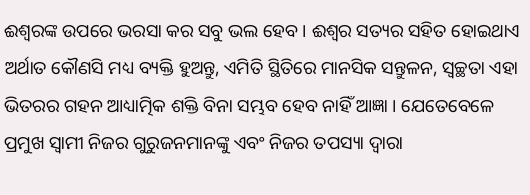ଈଶ୍ୱରଙ୍କ ଉପରେ ଭରସା କର ସବୁ ଭଲ ହେବ । ଈଶ୍ୱର ସତ୍ୟର ସହିତ ହୋଇଥାଏ ଅର୍ଥାତ କୌଣସି ମଧ୍ୟ ବ୍ୟକ୍ତି ହୁଅନ୍ତୁ, ଏମିତି ସ୍ଥିତିରେ ମାନସିକ ସନ୍ତୁଳନ, ସ୍ୱଚ୍ଛତା ଏହା ଭିତରର ଗହନ ଆଧ୍ୟାତ୍ମିକ ଶକ୍ତି ବିନା ସମ୍ଭବ ହେବ ନାହିଁ ଆଜ୍ଞା । ଯେତେବେଳେ ପ୍ରମୁଖ ସ୍ୱାମୀ ନିଜର ଗୁରୁଜନମାନଙ୍କୁ ଏବଂ ନିଜର ତପସ୍ୟା ଦ୍ୱାରା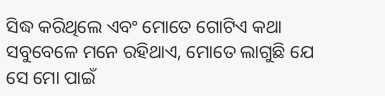ସିଦ୍ଧ କରିଥିଲେ ଏବଂ ମୋତେ ଗୋଟିଏ କଥା ସବୁବେଳେ ମନେ ରହିଥାଏ, ମୋତେ ଲାଗୁଛି ଯେ ସେ ମୋ ପାଇଁ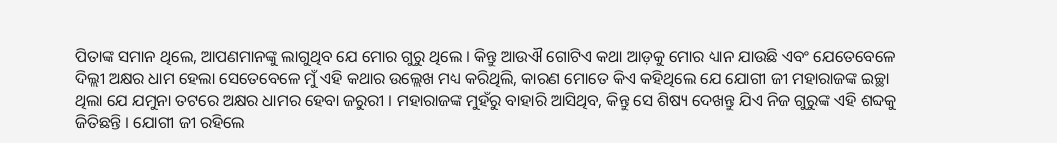ପିତାଙ୍କ ସମାନ ଥିଲେ, ଆପଣମାନଙ୍କୁ ଲାଗୁଥିବ ଯେ ମୋର ଗୁରୁ ଥିଲେ । କିନ୍ତୁ ଆଉଐ ଗୋଟିଏ କଥା ଆଡ଼କୁ ମୋର ଧ୍ୟାନ ଯାଉଛି ଏବଂ ଯେତେବେଳେ ଦିଲ୍ଲୀ ଅକ୍ଷର ଧାମ ହେଲା ସେତେବେଳେ ମୁଁ ଏହି କଥାର ଉଲ୍ଲେଖ ମଧ୍ୟ କରିଥିଲି, କାରଣ ମୋତେ କିଏ କହିଥିଲେ ଯେ ଯୋଗୀ ଜୀ ମହାରାଜଙ୍କ ଇଚ୍ଛା ଥିଲା ଯେ ଯମୁନା ତଟରେ ଅକ୍ଷର ଧାମର ହେବା ଜରୁରୀ । ମହାରାଜଙ୍କ ମୁହଁରୁ ବାହାରି ଆସିଥିବ, କିନ୍ତୁ ସେ ଶିଷ୍ୟ ଦେଖନ୍ତୁ ଯିଏ ନିଜ ଗୁରୁଙ୍କ ଏହି ଶବ୍ଦକୁ ଜିତିଛନ୍ତି । ଯୋଗୀ ଜୀ ରହିଲେ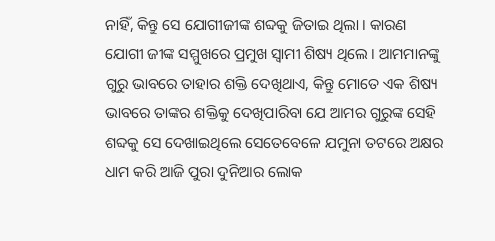ନାହିଁ, କିନ୍ତୁ ସେ ଯୋଗୀଜୀଙ୍କ ଶବ୍ଦକୁ ଜିତାଇ ଥିଲା । କାରଣ ଯୋଗୀ ଜୀଙ୍କ ସମ୍ମୁଖରେ ପ୍ରମୁଖ ସ୍ୱାମୀ ଶିଷ୍ୟ ଥିଲେ । ଆମମାନଙ୍କୁ ଗୁରୁ ଭାବରେ ତାହାର ଶକ୍ତି ଦେଖିଥାଏ, କିନ୍ତୁ ମୋତେ ଏକ ଶିଷ୍ୟ ଭାବରେ ତାଙ୍କର ଶକ୍ତିକୁ ଦେଖିପାରିବା ଯେ ଆମର ଗୁରୁଙ୍କ ସେହି ଶବ୍ଦକୁ ସେ ଦେଖାଇଥିଲେ ସେତେବେଳେ ଯମୁନା ତଟରେ ଅକ୍ଷର ଧାମ କରି ଆଜି ପୁରା ଦୁନିଆର ଲୋକ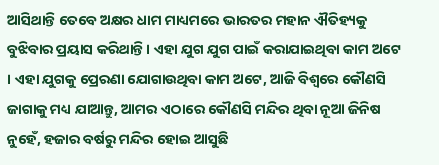ଆସିଥାନ୍ତି ତେବେ ଅକ୍ଷର ଧାମ ମାଧ୍ୟମରେ ଭାରତର ମହାନ ଐତିହ୍ୟକୁ ବୁଝିବାର ପ୍ରୟାସ କରିଥାନ୍ତି । ଏହା ଯୁଗ ଯୁଗ ପାଇଁ କରାଯାଇଥିବା କାମ ଅଟେ । ଏହା ଯୁଗକୁ ପ୍ରେରଣା ଯୋଗାଉଥିବା କାମ ଅଟେ, ଆଜି ବିଶ୍ୱରେ କୌଣସି ଜାଗାକୁ ମଧ୍ୟ ଯାଆନ୍ତୁ, ଆମର ଏଠାରେ କୌଣସି ମନ୍ଦିର ଥିବା ନୂଆ ଜିନିଷ ନୁହେଁ, ହଜାର ବର୍ଷରୁ ମନ୍ଦିର ହୋଇ ଆସୁଛି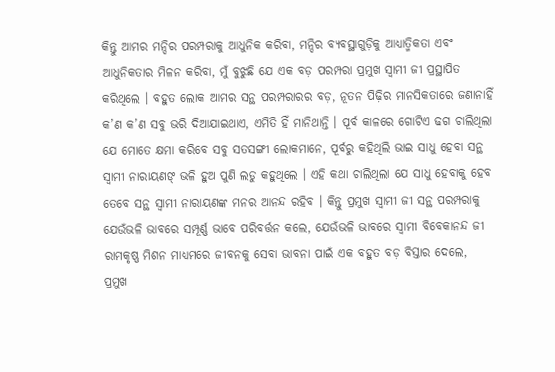କିନ୍ତୁ ଆମର ମନ୍ଦିର ପରମ୍ପରାକୁ ଆଧୁନିକ କରିବା, ମନ୍ଦିର ବ୍ୟବସ୍ଥାଗୁଡ଼ିକୁ ଆଧ୍ୟାତ୍ମିକତା ଏବଂ ଆଧୁନିକତାର ମିଳନ କରିବା, ମୁଁ ବୁଝୁଛି ଯେ ଏକ ବଡ଼ ପରମ୍ପରା ପ୍ରମୁଖ ସ୍ୱାମୀ ଜୀ ପ୍ରସ୍ଥାପିତ କରିଥିଲେ । ବହୁତ ଲୋକ ଆମର ସନ୍ଥ ପରମ୍ପରାରର ବଡ଼, ନୂତନ ପିଢ଼ିର ମାନସିକତାରେ ଜଣାନାହିଁ କ’ଣ କ’ଣ ସବୁ ଭରି ଦିଆଯାଇଥାଏ, ଏମିତି ହିଁ ମାନିଥାନ୍ତି । ପୂର୍ବ କାଳରେ ଗୋଟିଏ ଢଗ ଚାଲିଥିଲା ଯେ ମୋତେ କ୍ଷମା କରିବେ ସବୁ ସତସଙ୍ଗୀ ଲୋକମାନେ, ପୂର୍ବରୁ କହିଥିଲି ଭାଇ ସାଧୁ ହେବା ସନ୍ଥ ସ୍ୱାମୀ ନାରାୟଣଙ୍ ଭଳି ହୁଅ ପୁଣି ଲଡୁ କହୁଥିଲେ । ଏହି କଥା ଚାଲିଥିଲା ଯେ ସାଧୁ ହେବାକୁ ହେବ ତେବେ ସନ୍ଥ ସ୍ୱାମୀ ନାରାୟଣଙ୍କ ମନର ଆନନ୍ଦ ରହିବ । କିନ୍ତୁ ପ୍ରମୁଖ ସ୍ୱାମୀ ଜୀ ସନ୍ଥ ପରମ୍ପରାକୁ ଯେଉଁଭଳି ଭାବରେ ସମ୍ପୂର୍ଣ୍ଣ ଭାବେ ପରିବର୍ତ୍ତନ କଲେ, ଯେଉଁଭଳି ଭାବରେ ସ୍ୱାମୀ ବିବେକାନନ୍ଦ ଜୀ ରାମକୃଷ୍ଣ ମିଶନ ମାଧ୍ୟମରେ ଜୀବନକୁ ସେବା ଭାବନା ପାଇଁ ଏକ ବହୁତ ବଡ଼ ବିସ୍ତାର ଦେଲେ, ପ୍ରମୁଖ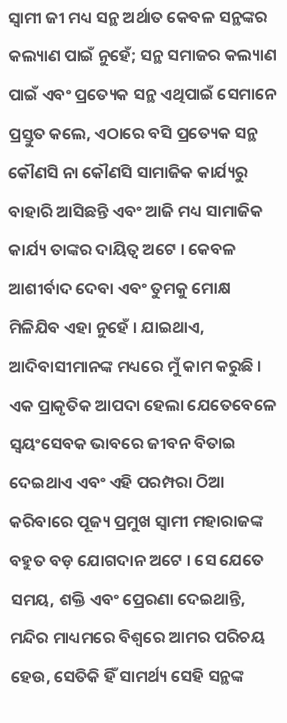ସ୍ୱାମୀ ଜୀ ମଧ୍ୟ ସନ୍ଥ ଅର୍ଥାତ କେବଳ ସନ୍ଥଙ୍କର କଲ୍ୟାଣ ପାଇଁ ନୁହେଁ; ସନ୍ଥ ସମାଜର କଲ୍ୟାଣ ପାଇଁ ଏବଂ ପ୍ରତ୍ୟେକ ସନ୍ଥ ଏଥିପାଇଁ ସେମାନେ ପ୍ରସ୍ତୁତ କଲେ, ଏଠାରେ ବସି ପ୍ରତ୍ୟେକ ସନ୍ଥ କୌଣସି ନା କୌଣସି ସାମାଜିକ କାର୍ଯ୍ୟରୁ ବାହାରି ଆସିଛନ୍ତି ଏବଂ ଆଜି ମଧ୍ୟ ସାମାଜିକ କାର୍ଯ୍ୟ ତାଙ୍କର ଦାୟିତ୍ୱ ଅଟେ । କେବଳ ଆଶୀର୍ବାଦ ଦେବା ଏବଂ ତୁମକୁ ମୋକ୍ଷ ମିଳିଯିବ ଏହା ନୁହେଁ । ଯାଇଥାଏ, ଆଦିବାସୀମାନଙ୍କ ମଧ୍ୟରେ ମୁଁ କାମ କରୁଛି । ଏକ ପ୍ରାକୃତିକ ଆପଦା ହେଲା ଯେତେବେଳେ ସ୍ୱୟଂସେବକ ଭାବରେ ଜୀବନ ବିତାଇ ଦେଇଥାଏ ଏବଂ ଏହି ପରମ୍ପରା ଠିଆ କରିବାରେ ପୂଜ୍ୟ ପ୍ରମୁଖ ସ୍ୱାମୀ ମହାରାଜଙ୍କ ବହୁତ ବଡ଼ ଯୋଗଦାନ ଅଟେ । ସେ ଯେତେ ସମୟ, ଶକ୍ତି ଏବଂ ପ୍ରେରଣା ଦେଇଥାନ୍ତି, ମନ୍ଦିର ମାଧ୍ୟମରେ ବିଶ୍ୱରେ ଆମର ପରିଚୟ ହେଉ, ସେତିକି ହିଁ ସାମର୍ଥ୍ୟ ସେହି ସନ୍ଥଙ୍କ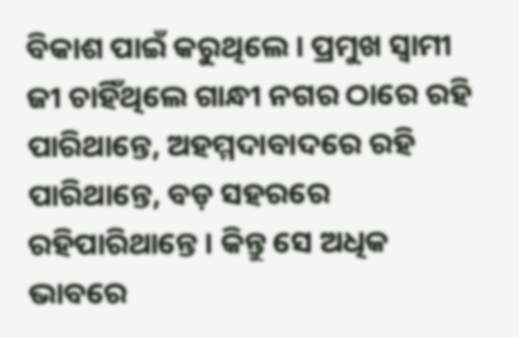ବିକାଶ ପାଇଁ କରୁଥିଲେ । ପ୍ରମୁଖ ସ୍ୱାମୀ ଜୀ ଚାହିଁଥିଲେ ଗାନ୍ଧୀ ନଗର ଠାରେ ରହି ପାରିଥାନ୍ତେ, ଅହମ୍ମଦାବାଦରେ ରହି ପାରିଥାନ୍ତେ, ବଡ଼ ସହରରେ ରହିପାରିଥାନ୍ତେ । କିନ୍ତୁ ସେ ଅଧିକ ଭାବରେ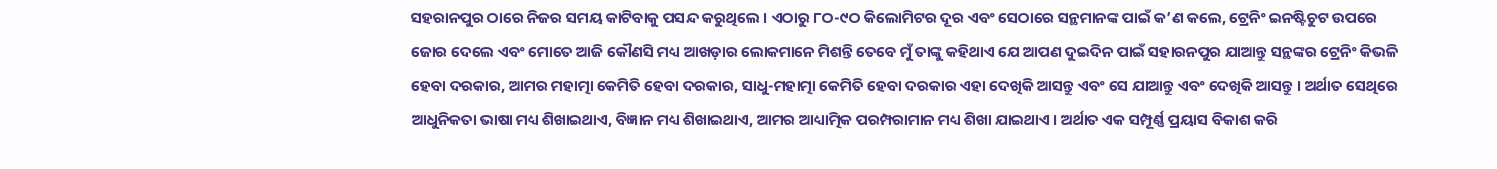ସହରାନପୁର ଠାରେ ନିଜର ସମୟ କାଟିବାକୁ ପସନ୍ଦ କରୁଥିଲେ । ଏଠାରୁ ୮ଠ-୯ଠ କିଲୋମିଟର ଦୂର ଏବଂ ସେଠାରେ ସନ୍ଥମାନଙ୍କ ପାଇଁ କ’ଣ କଲେ, ଟ୍ରେନିଂ ଇନଷ୍ଟିଚୁଟ ଉପରେ ଜୋର ଦେଲେ ଏବଂ ମୋତେ ଆଜି କୌଣସି ମଧ୍ୟ ଆଖଡ଼ାର ଲୋକମାନେ ମିଶନ୍ତି ତେବେ ମୁଁ ତାଙ୍କୁ କହିଥାଏ ଯେ ଆପଣ ଦୁଇଦିନ ପାଇଁ ସହାରନପୁର ଯାଆନ୍ତୁ ସନ୍ଥଙ୍କର ଟ୍ରେନିଂ କିଭଳି ହେବା ଦରକାର, ଆମର ମହାତ୍ମା କେମିତି ହେବା ଦରକାର, ସାଧୁ-ମହାତ୍ମା କେମିତି ହେବା ଦରକାର ଏହା ଦେଖିକି ଆସନ୍ତୁ ଏବଂ ସେ ଯାଆନ୍ତୁ ଏବଂ ଦେଖିକି ଆସନ୍ତୁ । ଅର୍ଥାତ ସେଥିରେ ଆଧୁନିକତା ଭାଷା ମଧ୍ୟ ଶିଖାଇଥାଏ, ବିଜ୍ଞାନ ମଧ୍ୟ ଶିଖାଇଥାଏ, ଆମର ଆଧ୍ୟାତ୍ମିକ ପରମ୍ପରାମାନ ମଧ୍ୟ ଶିଖା ଯାଇଥାଏ । ଅର୍ଥାତ ଏକ ସମ୍ପୂର୍ଣ୍ଣ ପ୍ରୟାସ ବିକାଶ କରି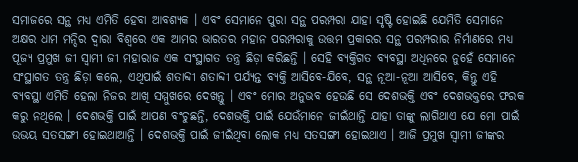ସମାଜରେ ସନ୍ଥ ମଧ୍ୟ ଏମିତି ହେବା ଆବଶ୍ୟକ । ଏବଂ ସେମାନେ ପୁରା ସନ୍ଥ ପରମ୍ପରା ଯାହା ସୃଷ୍ଟି ହୋଇଛି ଯେମିତି ସେମାନେ ଅକ୍ଷର ଧାମ ମନ୍ଦିର ଦ୍ୱାରା ବିଶ୍ୱରେ ଏକ ଆମର ଭାରତର ମହାନ ପରମ୍ପରାକୁ ଉତ୍ତମ ପ୍ରକାରର ସନ୍ଥ ପରମ୍ପରାର ନିର୍ମାଣରେ ମଧ୍ୟ ପୂଜ୍ୟ ପ୍ରମୁଖ ଜୀ ସ୍ୱାମୀ ଜୀ ମହାରାଜ ଏକ ସଂସ୍ଥାଗତ ତନ୍ତ୍ର ଛିଡ଼ା କରିଛନ୍ତି । ସେହି ବ୍ୟକ୍ତିଗତ ବ୍ୟବସ୍ଥା ଅଧିନରେ ନୁହେଁ ସେମାନେ ସଂସ୍ଥାଗତ ତନ୍ତ୍ର ଛିଡ଼ା କଲେ, ଏଥିପାଇଁ ଶତାବ୍ଦୀ ଶତାବ୍ଦୀ ପର୍ଯ୍ୟନ୍ତ ବ୍ୟକ୍ତି ଆସିବେ-ଯିବେ, ସନ୍ଥ ନୂଆ-ନୂଆ ଆସିବେ, କିନ୍ତୁ ଏହି ବ୍ୟବସ୍ଥା ଏମିତି ହେଲା ନିଜର ଆଖି ସମ୍ମୁଖରେ ଦେଖନ୍ତୁ । ଏବଂ ମୋର ଅନୁଭବ ହେଉଛି ସେ ଦେଶଭକ୍ତି ଏବଂ ଦେଶଭକ୍ତରେ ଫରକ କରୁ ନଥିଲେ । ଦେଶଭକ୍ତି ପାଇଁ ଆପଣ ବଂଚୁଛନ୍ତି, ଦେଶଭକ୍ତି ପାଇଁ ଯେଉଁମାନେ ଜୀଇଁଥାନ୍ତି ଯାହା ତାଙ୍କୁ ଲାଗିଥାଏ ଯେ ମୋ ପାଇଁ ଉଭୟ ସତସଙ୍ଗୀ ହୋଇଥାଆନ୍ତି । ଦେଶଭକ୍ତି ପାଇଁ ଜୀଇଁଥିବା ଲୋକ ମଧ୍ୟ ସତସଙ୍ଗୀ ହୋଇଥାଏ । ଆଜି ପ୍ରମୁଖ ସ୍ୱାମୀ ଜୀଙ୍କର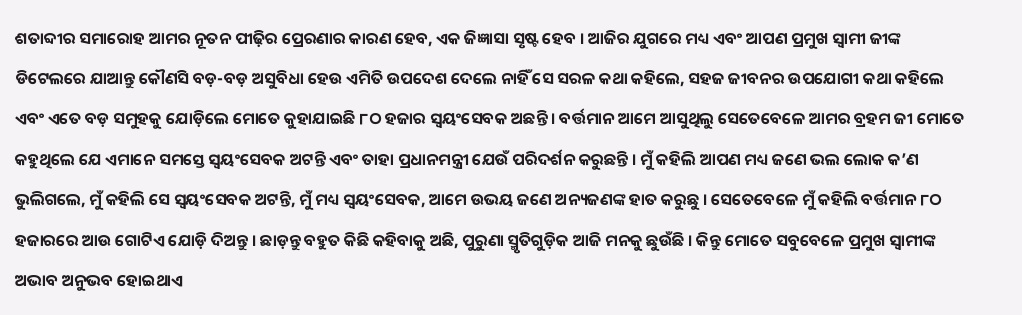ଶତାବ୍ଦୀର ସମାରୋହ ଆମର ନୂତନ ପୀଢ଼ିର ପ୍ରେରଣାର କାରଣ ହେବ, ଏକ ଜିଜ୍ଞାସା ସୃଷ୍ଟ ହେବ । ଆଜିର ଯୁଗରେ ମଧ୍ୟ ଏବଂ ଆପଣ ପ୍ରମୁଖ ସ୍ୱାମୀ ଜୀଙ୍କ ଡିଟେଲରେ ଯାଆନ୍ତୁ କୌଣସି ବଡ଼-ବଡ଼ ଅସୁବିଧା ହେଉ ଏମିତି ଉପଦେଶ ଦେଲେ ନାହିଁ ସେ ସରଳ କଥା କହିଲେ, ସହଜ ଜୀବନର ଉପଯୋଗୀ କଥା କହିଲେ ଏବଂ ଏତେ ବଡ଼ ସମୁହକୁ ଯୋଡ଼ିଲେ ମୋତେ କୁହାଯାଇଛି ୮ଠ ହଜାର ସ୍ୱୟଂସେବକ ଅଛନ୍ତି । ବର୍ତ୍ତମାନ ଆମେ ଆସୁଥିଲୁ ସେତେବେଳେ ଆମର ବ୍ରହମ ଜୀ ମୋତେ କହୁଥିଲେ ଯେ ଏମାନେ ସମସ୍ତେ ସ୍ୱୟଂସେବକ ଅଟନ୍ତି ଏବଂ ତାହା ପ୍ରଧାନମନ୍ତ୍ରୀ ଯେଉଁ ପରିଦର୍ଶନ କରୁଛନ୍ତି । ମୁଁ କହିଲି ଆପଣ ମଧ୍ୟ ଜଣେ ଭଲ ଲୋକ କ’ଣ ଭୁଲିଗଲେ, ମୁଁ କହିଲି ସେ ସ୍ୱୟଂସେବକ ଅଟନ୍ତି, ମୁଁ ମଧ୍ୟ ସ୍ୱୟଂସେବକ, ଆମେ ଉଭୟ ଜଣେ ଅନ୍ୟଜଣଙ୍କ ହାତ କରୁଛୁ । ସେତେବେଳେ ମୁଁ କହିଲି ବର୍ତ୍ତମାନ ୮ଠ ହଜାରରେ ଆଉ ଗୋଟିଏ ଯୋଡ଼ି ଦିଅନ୍ତୁ । ଛାଡ଼ନ୍ତୁ ବହୁତ କିଛି କହିବାକୁ ଅଛି, ପୁରୁଣା ସ୍ମୃତିଗୁଡ଼ିକ ଆଜି ମନକୁ ଛୁଉଁଛି । କିନ୍ତୁ ମୋତେ ସବୁବେଳେ ପ୍ରମୁଖ ସ୍ୱାମୀଙ୍କ ଅଭାବ ଅନୁଭବ ହୋଇଥାଏ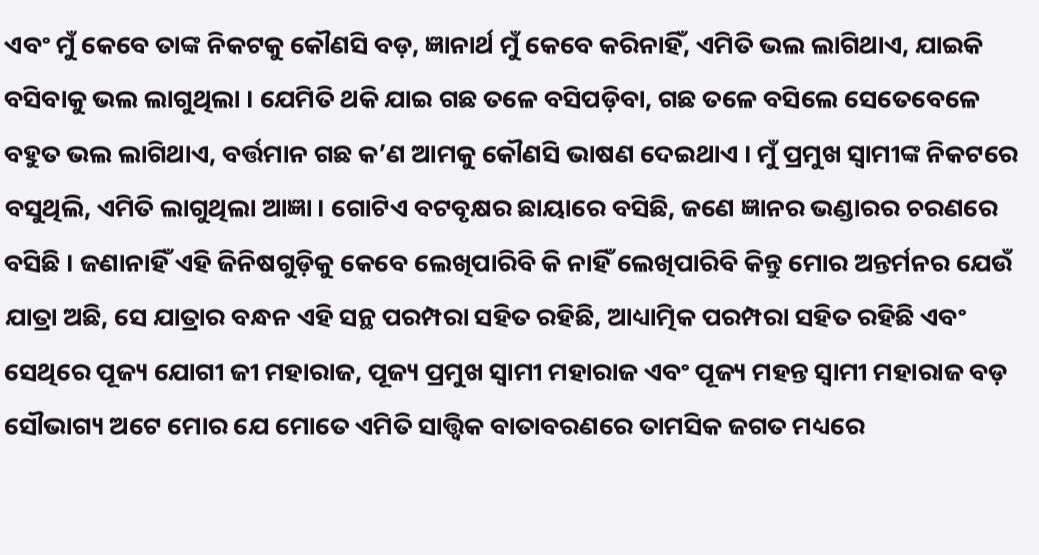ଏବଂ ମୁଁ କେବେ ତାଙ୍କ ନିକଟକୁ କୌଣସି ବଡ଼, ଜ୍ଞାନାର୍ଥ ମୁଁ କେବେ କରିନାହିଁ, ଏମିତି ଭଲ ଲାଗିଥାଏ, ଯାଇକି ବସିବାକୁ ଭଲ ଲାଗୁଥିଲା । ଯେମିତି ଥକି ଯାଇ ଗଛ ତଳେ ବସିପଡ଼ିବା, ଗଛ ତଳେ ବସିଲେ ସେତେବେଳେ ବହୁତ ଭଲ ଲାଗିଥାଏ, ବର୍ତ୍ତମାନ ଗଛ କ’ଣ ଆମକୁ କୌଣସି ଭାଷଣ ଦେଇଥାଏ । ମୁଁ ପ୍ରମୁଖ ସ୍ୱାମୀଙ୍କ ନିକଟରେ ବସୁଥିଲି, ଏମିତି ଲାଗୁଥିଲା ଆଜ୍ଞା । ଗୋଟିଏ ବଟବୃକ୍ଷର ଛାୟାରେ ବସିଛି, ଜଣେ ଜ୍ଞାନର ଭଣ୍ଡାରର ଚରଣରେ ବସିଛି । ଜଣାନାହିଁ ଏହି ଜିନିଷଗୁଡ଼ିକୁ କେବେ ଲେଖିପାରିବି କି ନାହିଁ ଲେଖିପାରିବି କିନ୍ତୁ ମୋର ଅନ୍ତର୍ମନର ଯେଉଁ ଯାତ୍ରା ଅଛି, ସେ ଯାତ୍ରାର ବନ୍ଧନ ଏହି ସନ୍ଥ ପରମ୍ପରା ସହିତ ରହିଛି, ଆଧ୍ୟାତ୍ମିକ ପରମ୍ପରା ସହିତ ରହିଛି ଏବଂ ସେଥିରେ ପୂଜ୍ୟ ଯୋଗୀ ଜୀ ମହାରାଜ, ପୂଜ୍ୟ ପ୍ରମୁଖ ସ୍ୱାମୀ ମହାରାଜ ଏବଂ ପୂଜ୍ୟ ମହନ୍ତ ସ୍ୱାମୀ ମହାରାଜ ବଡ଼ ସୌଭାଗ୍ୟ ଅଟେ ମୋର ଯେ ମୋତେ ଏମିତି ସାତ୍ତ୍ୱିକ ବାତାବରଣରେ ତାମସିକ ଜଗତ ମଧ୍ୟରେ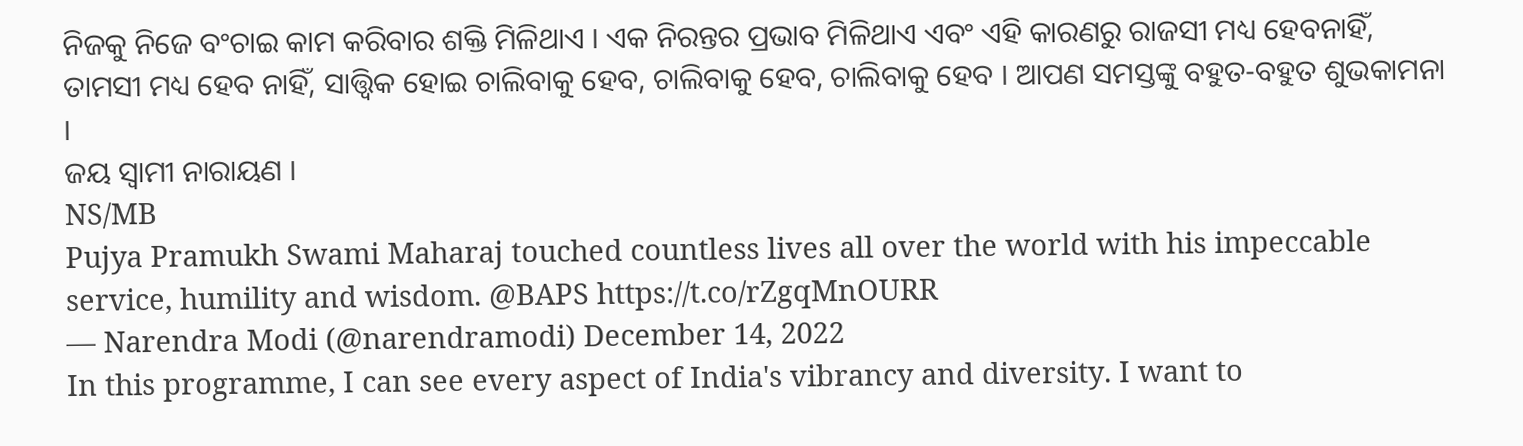ନିଜକୁ ନିଜେ ବଂଚାଇ କାମ କରିବାର ଶକ୍ତି ମିଳିଥାଏ । ଏକ ନିରନ୍ତର ପ୍ରଭାବ ମିଳିଥାଏ ଏବଂ ଏହି କାରଣରୁ ରାଜସୀ ମଧ୍ୟ ହେବନାହିଁ, ତାମସୀ ମଧ୍ୟ ହେବ ନାହିଁ, ସାତ୍ତ୍ୱିକ ହୋଇ ଚାଲିବାକୁ ହେବ, ଚାଲିବାକୁ ହେବ, ଚାଲିବାକୁ ହେବ । ଆପଣ ସମସ୍ତଙ୍କୁ ବହୁତ-ବହୁତ ଶୁଭକାମନା ।
ଜୟ ସ୍ୱାମୀ ନାରାୟଣ ।
NS/MB
Pujya Pramukh Swami Maharaj touched countless lives all over the world with his impeccable service, humility and wisdom. @BAPS https://t.co/rZgqMnOURR
— Narendra Modi (@narendramodi) December 14, 2022
In this programme, I can see every aspect of India's vibrancy and diversity. I want to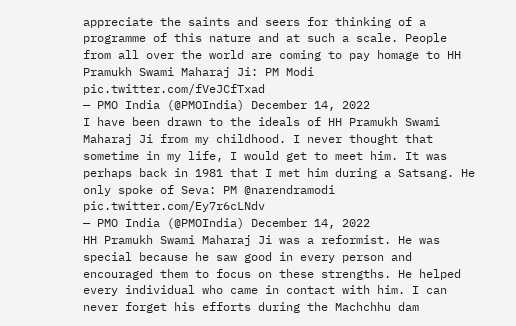appreciate the saints and seers for thinking of a programme of this nature and at such a scale. People from all over the world are coming to pay homage to HH Pramukh Swami Maharaj Ji: PM Modi pic.twitter.com/fVeJCfTxad
— PMO India (@PMOIndia) December 14, 2022
I have been drawn to the ideals of HH Pramukh Swami Maharaj Ji from my childhood. I never thought that sometime in my life, I would get to meet him. It was perhaps back in 1981 that I met him during a Satsang. He only spoke of Seva: PM @narendramodi pic.twitter.com/Ey7r6cLNdv
— PMO India (@PMOIndia) December 14, 2022
HH Pramukh Swami Maharaj Ji was a reformist. He was special because he saw good in every person and encouraged them to focus on these strengths. He helped every individual who came in contact with him. I can never forget his efforts during the Machchhu dam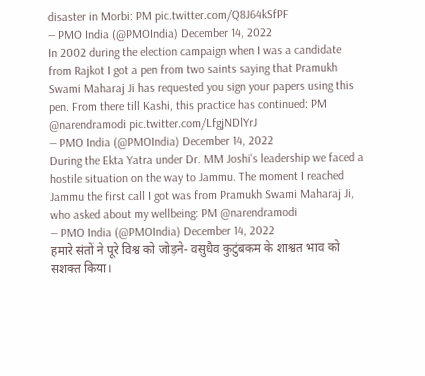disaster in Morbi: PM pic.twitter.com/Q8J64kSfPF
— PMO India (@PMOIndia) December 14, 2022
In 2002 during the election campaign when I was a candidate from Rajkot I got a pen from two saints saying that Pramukh Swami Maharaj Ji has requested you sign your papers using this pen. From there till Kashi, this practice has continued: PM @narendramodi pic.twitter.com/LfgjNDlYrJ
— PMO India (@PMOIndia) December 14, 2022
During the Ekta Yatra under Dr. MM Joshi's leadership we faced a hostile situation on the way to Jammu. The moment I reached Jammu the first call I got was from Pramukh Swami Maharaj Ji, who asked about my wellbeing: PM @narendramodi
— PMO India (@PMOIndia) December 14, 2022
हमारे संतों ने पूरे विश्व को जोड़ने- वसुधैव कुटुंबकम के शाश्वत भाव को सशक्त किया।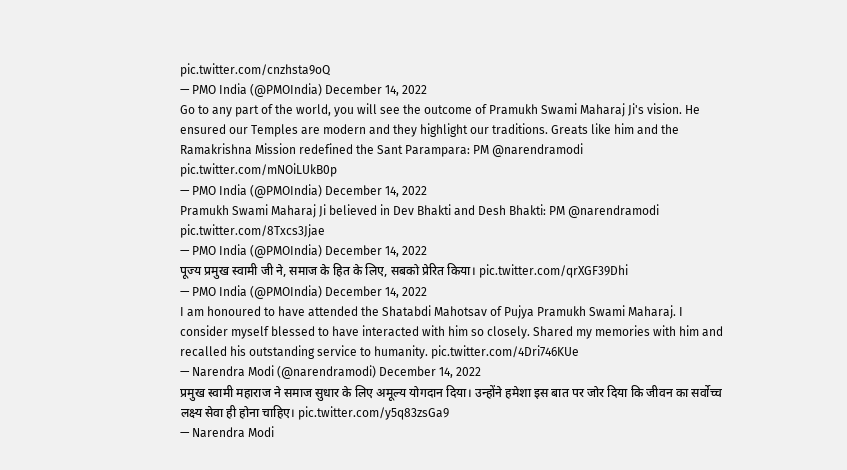pic.twitter.com/cnzhsta9oQ
— PMO India (@PMOIndia) December 14, 2022
Go to any part of the world, you will see the outcome of Pramukh Swami Maharaj Ji's vision. He ensured our Temples are modern and they highlight our traditions. Greats like him and the Ramakrishna Mission redefined the Sant Parampara: PM @narendramodi pic.twitter.com/mNOiLUkB0p
— PMO India (@PMOIndia) December 14, 2022
Pramukh Swami Maharaj Ji believed in Dev Bhakti and Desh Bhakti: PM @narendramodi pic.twitter.com/8Txcs3Jjae
— PMO India (@PMOIndia) December 14, 2022
पूज्य प्रमुख स्वामी जी ने, समाज के हित के लिए, सबको प्रेरित किया। pic.twitter.com/qrXGF39Dhi
— PMO India (@PMOIndia) December 14, 2022
I am honoured to have attended the Shatabdi Mahotsav of Pujya Pramukh Swami Maharaj. I consider myself blessed to have interacted with him so closely. Shared my memories with him and recalled his outstanding service to humanity. pic.twitter.com/4Dri746KUe
— Narendra Modi (@narendramodi) December 14, 2022
प्रमुख स्वामी महाराज ने समाज सुधार के लिए अमूल्य योगदान दिया। उन्होंने हमेशा इस बात पर जोर दिया कि जीवन का सर्वोच्च लक्ष्य सेवा ही होना चाहिए। pic.twitter.com/y5q83zsGa9
— Narendra Modi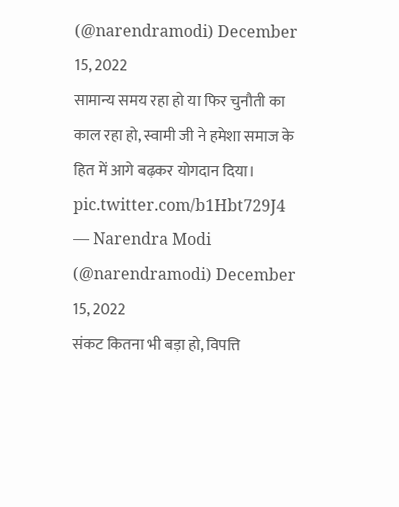(@narendramodi) December 15, 2022
सामान्य समय रहा हो या फिर चुनौती का काल रहा हो, स्वामी जी ने हमेशा समाज के हित में आगे बढ़कर योगदान दिया। pic.twitter.com/b1Hbt729J4
— Narendra Modi (@narendramodi) December 15, 2022
संकट कितना भी बड़ा हो, विपत्ति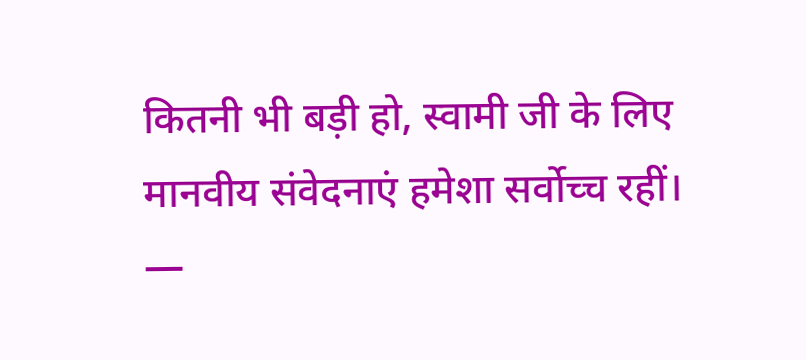कितनी भी बड़ी हो, स्वामी जी के लिए मानवीय संवेदनाएं हमेशा सर्वोच्च रहीं।
—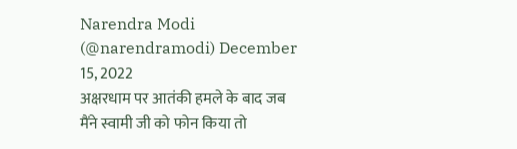Narendra Modi (@narendramodi) December 15, 2022
अक्षरधाम पर आतंकी हमले के बाद जब मैंने स्वामी जी को फोन किया तो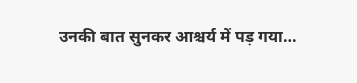उनकी बात सुनकर आश्चर्य में पड़ गया…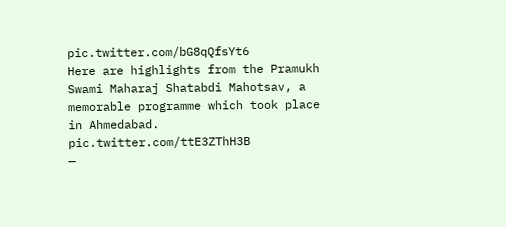pic.twitter.com/bG8qQfsYt6
Here are highlights from the Pramukh Swami Maharaj Shatabdi Mahotsav, a memorable programme which took place in Ahmedabad. pic.twitter.com/ttE3ZThH3B
—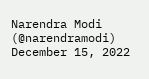Narendra Modi (@narendramodi) December 15, 2022